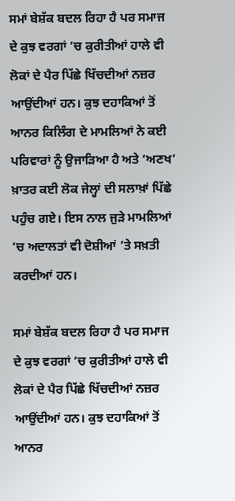ਸਮਾਂ ਬੇਸ਼ੱਕ ਬਦਲ ਰਿਹਾ ਹੈ ਪਰ ਸਮਾਜ ਦੇ ਕੁਝ ਵਰਗਾਂ ’ਚ ਕੁਰੀਤੀਆਂ ਹਾਲੇ ਵੀ ਲੋਕਾਂ ਦੇ ਪੈਰ ਪਿੱਛੇ ਖਿੱਚਦੀਆਂ ਨਜ਼ਰ ਆਉਂਦੀਆਂ ਹਨ। ਕੁਝ ਦਹਾਕਿਆਂ ਤੋਂ ਆਨਰ ਕਿਲਿੰਗ ਦੇ ਮਾਮਲਿਆਂ ਨੇ ਕਈ ਪਰਿਵਾਰਾਂ ਨੂੰ ਉਜਾੜਿਆ ਹੈ ਅਤੇ ‘ਅਣਖ’ ਖ਼ਾਤਰ ਕਈ ਲੋਕ ਜੇਲ੍ਹਾਂ ਦੀ ਸਲਾਖ਼ਾਂ ਪਿੱਛੇ ਪਹੁੰਚ ਗਏ। ਇਸ ਨਾਲ ਜੁੜੇ ਮਾਮਲਿਆਂ ’ਚ ਅਦਾਲਤਾਂ ਵੀ ਦੋਸ਼ੀਆਂ ’ਤੇ ਸਖ਼ਤੀ ਕਰਦੀਆਂ ਹਨ।

ਸਮਾਂ ਬੇਸ਼ੱਕ ਬਦਲ ਰਿਹਾ ਹੈ ਪਰ ਸਮਾਜ ਦੇ ਕੁਝ ਵਰਗਾਂ ’ਚ ਕੁਰੀਤੀਆਂ ਹਾਲੇ ਵੀ ਲੋਕਾਂ ਦੇ ਪੈਰ ਪਿੱਛੇ ਖਿੱਚਦੀਆਂ ਨਜ਼ਰ ਆਉਂਦੀਆਂ ਹਨ। ਕੁਝ ਦਹਾਕਿਆਂ ਤੋਂ ਆਨਰ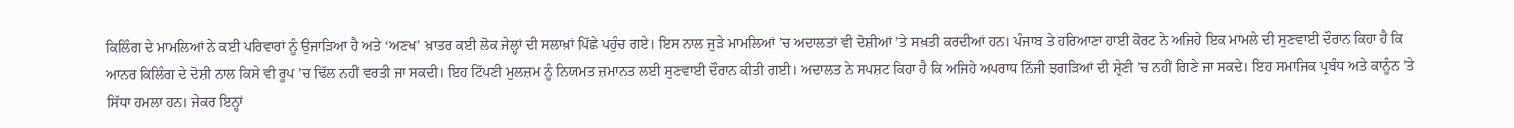ਕਿਲਿੰਗ ਦੇ ਮਾਮਲਿਆਂ ਨੇ ਕਈ ਪਰਿਵਾਰਾਂ ਨੂੰ ਉਜਾੜਿਆ ਹੈ ਅਤੇ ‘ਅਣਖ’ ਖ਼ਾਤਰ ਕਈ ਲੋਕ ਜੇਲ੍ਹਾਂ ਦੀ ਸਲਾਖ਼ਾਂ ਪਿੱਛੇ ਪਹੁੰਚ ਗਏ। ਇਸ ਨਾਲ ਜੁੜੇ ਮਾਮਲਿਆਂ ’ਚ ਅਦਾਲਤਾਂ ਵੀ ਦੋਸ਼ੀਆਂ ’ਤੇ ਸਖ਼ਤੀ ਕਰਦੀਆਂ ਹਨ। ਪੰਜਾਬ ਤੇ ਹਰਿਆਣਾ ਹਾਈ ਕੋਰਟ ਨੇ ਅਜਿਹੇ ਇਕ ਮਾਮਲੇ ਦੀ ਸੁਣਵਾਈ ਦੌਰਾਨ ਕਿਹਾ ਹੈ ਕਿ ਆਨਰ ਕਿਲਿੰਗ ਦੇ ਦੋਸ਼ੀ ਨਾਲ ਕਿਸੇ ਵੀ ਰੂਪ ’ਚ ਢਿੱਲ ਨਹੀਂ ਵਰਤੀ ਜਾ ਸਕਦੀ। ਇਹ ਟਿੱਪਣੀ ਮੁਲਜ਼ਮ ਨੂੰ ਨਿਯਮਤ ਜ਼ਮਾਨਤ ਲਈ ਸੁਣਵਾਈ ਦੌਰਾਨ ਕੀਤੀ ਗਈ। ਅਦਾਲਤ ਨੇ ਸਪਸ਼ਟ ਕਿਹਾ ਹੈ ਕਿ ਅਜਿਹੇ ਅਪਰਾਧ ਨਿੱਜੀ ਝਗੜਿਆਂ ਦੀ ਸ਼੍ਰੇਣੀ ’ਚ ਨਹੀਂ ਗਿਣੇ ਜਾ ਸਕਦੇ। ਇਹ ਸਮਾਜਿਕ ਪ੍ਰਬੰਧ ਅਤੇ ਕਾਨੂੰਨ ’ਤੇ ਸਿੱਧਾ ਹਮਲਾ ਹਨ। ਜੇਕਰ ਇਨ੍ਹਾਂ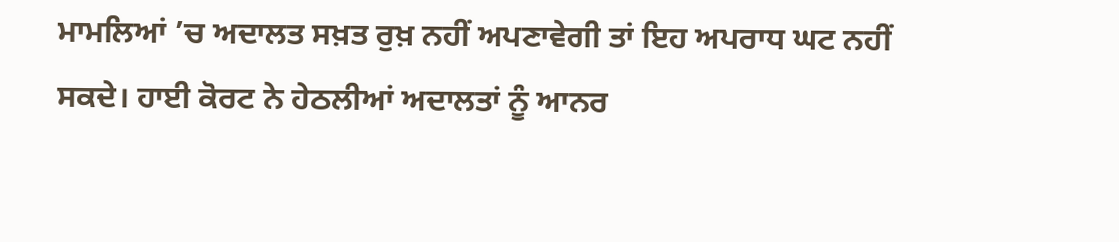ਮਾਮਲਿਆਂ ’ਚ ਅਦਾਲਤ ਸਖ਼ਤ ਰੁਖ਼ ਨਹੀਂ ਅਪਣਾਵੇਗੀ ਤਾਂ ਇਹ ਅਪਰਾਧ ਘਟ ਨਹੀਂ ਸਕਦੇ। ਹਾਈ ਕੋਰਟ ਨੇ ਹੇਠਲੀਆਂ ਅਦਾਲਤਾਂ ਨੂੰ ਆਨਰ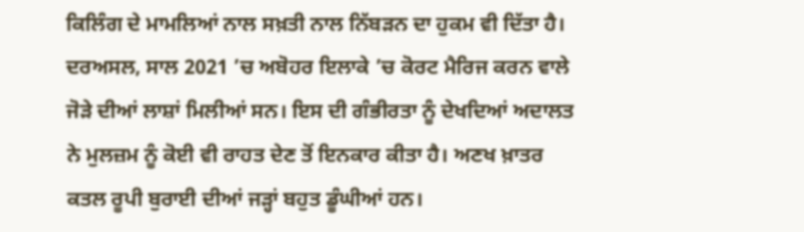ਕਿਲਿੰਗ ਦੇ ਮਾਮਲਿਆਂ ਨਾਲ ਸਖ਼ਤੀ ਨਾਲ ਨਿੱਬੜਨ ਦਾ ਹੁਕਮ ਵੀ ਦਿੱਤਾ ਹੈ। ਦਰਅਸਲ, ਸਾਲ 2021 ’ਚ ਅਬੋਹਰ ਇਲਾਕੇ ’ਚ ਕੋਰਟ ਮੈਰਿਜ ਕਰਨ ਵਾਲੇ ਜੋੜੇ ਦੀਆਂ ਲਾਸ਼ਾਂ ਮਿਲੀਆਂ ਸਨ। ਇਸ ਦੀ ਗੰਭੀਰਤਾ ਨੂੰ ਦੇਖਦਿਆਂ ਅਦਾਲਤ ਨੇ ਮੁਲਜ਼ਮ ਨੂੰ ਕੋਈ ਵੀ ਰਾਹਤ ਦੇਣ ਤੋਂ ਇਨਕਾਰ ਕੀਤਾ ਹੈ। ਅਣਖ ਖ਼ਾਤਰ ਕਤਲ ਰੂਪੀ ਬੁਰਾਈ ਦੀਆਂ ਜੜ੍ਹਾਂ ਬਹੁਤ ਡੂੰਘੀਆਂ ਹਨ।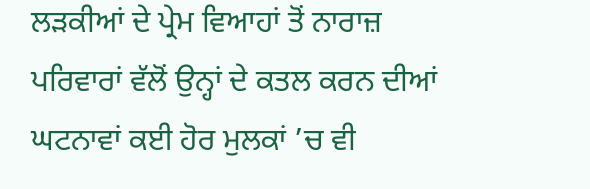ਲੜਕੀਆਂ ਦੇ ਪ੍ਰੇਮ ਵਿਆਹਾਂ ਤੋਂ ਨਾਰਾਜ਼ ਪਰਿਵਾਰਾਂ ਵੱਲੋਂ ਉਨ੍ਹਾਂ ਦੇ ਕਤਲ ਕਰਨ ਦੀਆਂ ਘਟਨਾਵਾਂ ਕਈ ਹੋਰ ਮੁਲਕਾਂ ’ਚ ਵੀ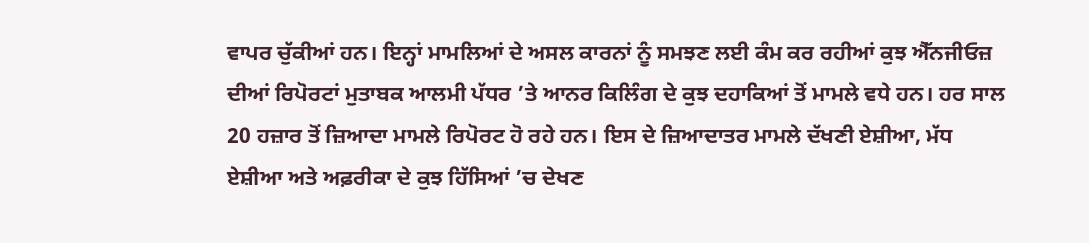ਵਾਪਰ ਚੁੱਕੀਆਂ ਹਨ। ਇਨ੍ਹਾਂ ਮਾਮਲਿਆਂ ਦੇ ਅਸਲ ਕਾਰਨਾਂ ਨੂੰ ਸਮਝਣ ਲਈ ਕੰਮ ਕਰ ਰਹੀਆਂ ਕੁਝ ਐੱਨਜੀਓਜ਼ ਦੀਆਂ ਰਿਪੋਰਟਾਂ ਮੁਤਾਬਕ ਆਲਮੀ ਪੱਧਰ ’ਤੇ ਆਨਰ ਕਿਲਿੰਗ ਦੇ ਕੁਝ ਦਹਾਕਿਆਂ ਤੋਂ ਮਾਮਲੇ ਵਧੇ ਹਨ। ਹਰ ਸਾਲ 20 ਹਜ਼ਾਰ ਤੋਂ ਜ਼ਿਆਦਾ ਮਾਮਲੇ ਰਿਪੋਰਟ ਹੋ ਰਹੇ ਹਨ। ਇਸ ਦੇ ਜ਼ਿਆਦਾਤਰ ਮਾਮਲੇ ਦੱਖਣੀ ਏਸ਼ੀਆ, ਮੱਧ ਏਸ਼ੀਆ ਅਤੇ ਅਫ਼ਰੀਕਾ ਦੇ ਕੁਝ ਹਿੱਸਿਆਂ ’ਚ ਦੇਖਣ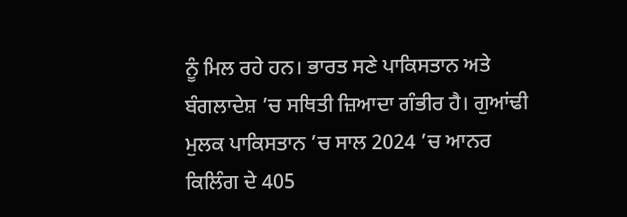ਨੂੰ ਮਿਲ ਰਹੇ ਹਨ। ਭਾਰਤ ਸਣੇ ਪਾਕਿਸਤਾਨ ਅਤੇ ਬੰਗਲਾਦੇਸ਼ ’ਚ ਸਥਿਤੀ ਜ਼ਿਆਦਾ ਗੰਭੀਰ ਹੈ। ਗੁਆਂਢੀ ਮੁਲਕ ਪਾਕਿਸਤਾਨ ’ਚ ਸਾਲ 2024 ’ਚ ਆਨਰ ਕਿਲਿੰਗ ਦੇ 405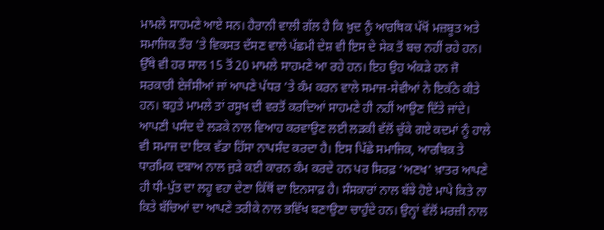ਮਾਮਲੇ ਸਾਹਮਣੇ ਆਏ ਸਨ। ਹੈਰਾਨੀ ਵਾਲੀ ਗੱਲ ਹੈ ਕਿ ਖ਼ੁਦ ਨੂੰ ਆਰਥਿਕ ਪੱਖੋਂ ਮਜ਼ਬੂਤ ਅਤੇ ਸਮਾਜਿਕ ਤੌਰ ’ਤੇ ਵਿਕਸਤ ਦੱਸਣ ਵਾਲੇ ਪੱਛਮੀ ਦੇਸ਼ ਵੀ ਇਸ ਦੇ ਸੇਕ ਤੋਂ ਬਚ ਨਹੀਂ ਰਹੇ ਹਨ। ਉੱਥੇ ਵੀ ਹਰ ਸਾਲ 15 ਤੋਂ 20 ਮਾਮਲੇ ਸਾਹਮਣੇ ਆ ਰਹੇ ਹਨ। ਇਹ ਉਹ ਅੰਕੜੇ ਹਨ ਜੋ ਸਰਕਾਰੀ ਏਜੰਸੀਆਂ ਜਾਂ ਆਪਣੇ ਪੱਧਰ ’ਤੇ ਕੰਮ ਕਰਨ ਵਾਲੇ ਸਮਾਜ-ਸੇਵੀਆਂ ਨੇ ਇਕੱਠੇ ਕੀਤੇ ਹਨ। ਬਹੁਤੇ ਮਾਮਲੇ ਤਾਂ ਰਸੂਖ ਦੀ ਵਰਤੋਂ ਕਰਦਿਆਂ ਸਾਹਮਣੇ ਹੀ ਨਹੀਂ ਆਉਣ ਦਿੱਤੇ ਜਾਂਦੇ। ਆਪਣੀ ਪਸੰਦ ਦੇ ਲੜਕੇ ਨਾਲ ਵਿਆਹ ਕਰਵਾਉਣ ਲਈ ਲੜਕੀ ਵੱਲੋਂ ਚੁੱਕੇ ਗਏ ਕਦਮਾਂ ਨੂੰ ਹਾਲੇ ਵੀ ਸਮਾਜ ਦਾ ਇਕ ਵੱਡਾ ਹਿੱਸਾ ਨਾਪਸੰਦ ਕਰਦਾ ਹੈ। ਇਸ ਪਿੱਛੇ ਸਮਾਜਿਕ, ਆਰਥਿਕ ਤੇ ਧਾਰਮਿਕ ਦਬਾਅ ਨਾਲ ਜੁੜੇ ਕਈ ਕਾਰਨ ਕੰਮ ਕਰਦੇ ਹਨ ਪਰ ਸਿਰਫ਼ ‘ਅਣਖ’ ਖ਼ਾਤਰ ਆਪਣੇ ਹੀ ਧੀ-ਪੁੱਤ ਦਾ ਲਹੂ ਵਹਾ ਦੇਣਾ ਕਿੱਥੋਂ ਦਾ ਇਨਸਾਫ਼ ਹੈ। ਸੰਸਕਾਰਾਂ ਨਾਲ ਬੱਝੇ ਹੋਏ ਮਾਪੇ ਕਿਤੇ ਨਾ ਕਿਤੇ ਬੱਚਿਆਂ ਦਾ ਆਪਣੇ ਤਰੀਕੇ ਨਾਲ ਭਵਿੱਖ ਬਣਾਉਣਾ ਚਾਹੁੰਦੇ ਹਨ। ਉਨ੍ਹਾਂ ਵੱਲੋਂ ਮਰਜ਼ੀ ਨਾਲ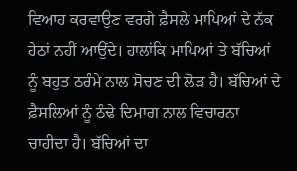ਵਿਆਹ ਕਰਵਾਉਣ ਵਰਗੇ ਫ਼ੈਸਲੇ ਮਾਪਿਆਂ ਦੇ ਨੱਕ ਹੇਠਾਂ ਨਹੀਂ ਆਉਂਦੇ। ਹਾਲਾਂਕਿ ਮਾਪਿਆਂ ਤੇ ਬੱਚਿਆਂ ਨੂੰ ਬਹੁਤ ਠਰੰਮੇ ਨਾਲ ਸੋਚਣ ਦੀ ਲੋੜ ਹੈ। ਬੱਚਿਆਂ ਦੇ ਫ਼ੈਸਲਿਆਂ ਨੂੰ ਠੰਢੇ ਦਿਮਾਗ ਨਾਲ ਵਿਚਾਰਨਾ ਚਾਹੀਦਾ ਹੈ। ਬੱਚਿਆਂ ਦਾ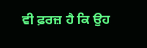ਵੀ ਫ਼ਰਜ਼ ਹੈ ਕਿ ਉਹ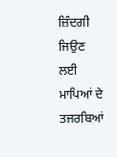ਜ਼ਿੰਦਗੀ ਜਿਉਣ ਲਈ ਮਾਪਿਆਂ ਦੇ ਤਜਰਬਿਆਂ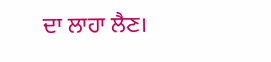ਦਾ ਲਾਹਾ ਲੈਣ।